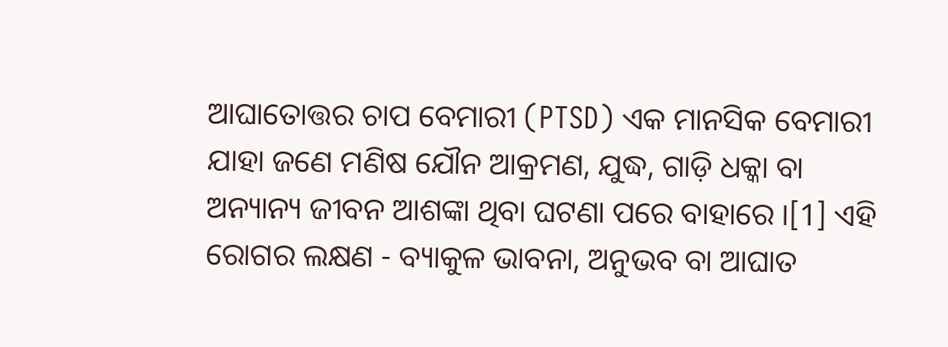ଆଘାତୋତ୍ତର ଚାପ ବେମାରୀ (PTSD) ଏକ ମାନସିକ ବେମାରୀ ଯାହା ଜଣେ ମଣିଷ ଯୌନ ଆକ୍ରମଣ, ଯୁଦ୍ଧ, ଗାଡ଼ି ଧକ୍କା ବା ଅନ୍ୟାନ୍ୟ ଜୀବନ ଆଶଙ୍କା ଥିବା ଘଟଣା ପରେ ବାହାରେ ।[1] ଏହି ରୋଗର ଲକ୍ଷଣ - ବ୍ୟାକୁଳ ଭାବନା, ଅନୁଭବ ବା ଆଘାତ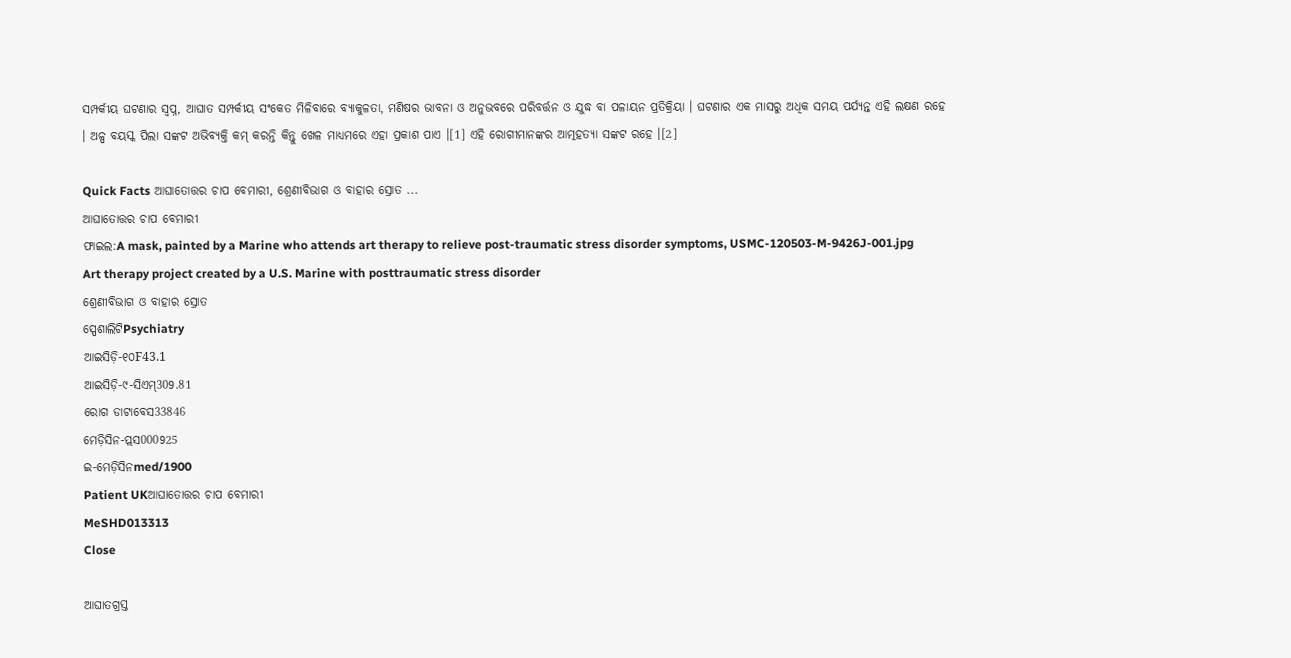ସମ୍ପର୍କୀୟ ଘଟଣାର ସ୍ୱପ୍ନ, ଆଘାତ ସମ୍ପର୍କୀୟ ସଂକେତ ମିଳିବାରେ ବ୍ୟାକୁଳତା, ମଣିଷର ଭାବନା ଓ ଅନୁଭବରେ ପରିବର୍ତ୍ତନ ଓ ଯୁଦ୍ଧ ବା ପଳାୟନ ପ୍ରତିକ୍ରିୟା । ଘଟଣାର ଏକ ମାସରୁ ଅଧିକ ସମୟ ପର୍ଯ୍ୟନ୍ତ ଏହି ଲକ୍ଷଣ ରହେ । ଅଳ୍ପ ବୟସ୍କ ପିଲା ସଙ୍କଟ ଅଭିବ୍ୟକ୍ତି କମ୍ କରନ୍ତି କିନ୍ତୁ ଖେଳ ମାଧ୍ୟମରେ ଏହା ପ୍ରକାଶ ପାଏ ।[1] ଏହି ରୋଗୀମାନଙ୍କର ଆତ୍ମହତ୍ୟା ସଙ୍କଟ ରହେ ।[2]

Quick Facts ଆଘାତୋତ୍ତର ଚାପ ବେମାରୀ, ଶ୍ରେଣୀବିଭାଗ ଓ ବାହାର ସ୍ରୋତ ...
ଆଘାତୋତ୍ତର ଚାପ ବେମାରୀ
ଫାଇଲ:A mask, painted by a Marine who attends art therapy to relieve post-traumatic stress disorder symptoms, USMC-120503-M-9426J-001.jpg
Art therapy project created by a U.S. Marine with posttraumatic stress disorder
ଶ୍ରେଣୀବିଭାଗ ଓ ବାହାର ସ୍ରୋତ
ସ୍ପେଶାଲିଟିPsychiatry
ଆଇସିଡ଼ି-୧୦F43.1
ଆଇସିଡ଼ି-୯-ସିଏମ୍309.81
ରୋଗ ଡାଟାବେସ33846
ମେଡ଼ିସିନ-ପ୍ଲସ000925
ଇ-ମେଡ଼ିସିନmed/1900
Patient UKଆଘାତୋତ୍ତର ଚାପ ବେମାରୀ
MeSHD013313
Close

ଆଘାତଗ୍ରସ୍ତ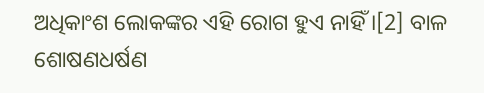ଅଧିକାଂଶ ଲୋକଙ୍କର ଏହି ରୋଗ ହୁଏ ନାହିଁ ।[2] ବାଳ ଶୋଷଣଧର୍ଷଣ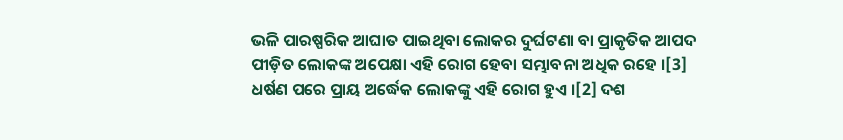ଭଳି ପାରଷ୍ପରିକ ଆଘାତ ପାଇଥିବା ଲୋକର ଦୁର୍ଘଟଣା ବା ପ୍ରାକୃତିକ ଆପଦ ପୀଡ଼ିତ ଲୋକଙ୍କ ଅପେକ୍ଷା ଏହି ରୋଗ ହେବା ସମ୍ଭାବନା ଅଧିକ ରହେ ।[3] ଧର୍ଷଣ ପରେ ପ୍ରାୟ ଅର୍ଦ୍ଧେକ ଲୋକଙ୍କୁ ଏହି ରୋଗ ହୁଏ ।[2] ଦଶ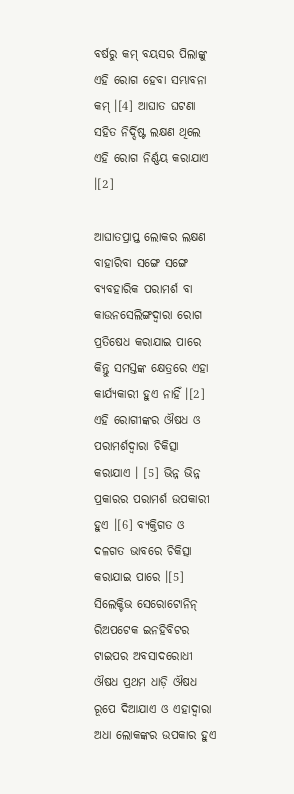ବର୍ଷରୁ କମ୍ ବୟସର ପିଲାଙ୍କୁ ଏହି ରୋଗ ହେବା ସମ୍ଭାବନା କମ୍ ।[4] ଆଘାତ ଘଟଣା ସ‌ହିତ ନିର୍ଦ୍ଦିଷ୍ଟ ଲକ୍ଷଣ ଥିଲେ ଏହି ରୋଗ ନିର୍ଣ୍ଣୟ କରାଯାଏ ।[2]

ଆଘାତପ୍ରାପ୍ତ ଲୋକର ଲକ୍ଷଣ ବାହାରିବା ସଙ୍ଗେ ସଙ୍ଗେ ବ୍ୟବ‌ହାରିକ ପରାମର୍ଶ ବା କାଉନସେଲିଙ୍ଗଦ୍ୱାରା ରୋଗ ପ୍ରତିଷେଧ କରାଯାଇ ପାରେ କିନ୍ତୁ ସମସ୍ତଙ୍କ କ୍ଷେତ୍ରରେ ଏହା କାର୍ଯ୍ୟକାରୀ ହୁଏ ନାହିଁ ।[2] ଏହି ରୋଗୀଙ୍କର ଔଷଧ ଓ ପରାମର୍ଶଦ୍ୱାରା ଚିକିତ୍ସା କରାଯାଏ । [5] ଭିନ୍ନ ଭିନ୍ନ ପ୍ରକାରର ପରାମର୍ଶ ଉପକାରୀ ହୁଏ ।[6] ବ୍ୟକ୍ତିଗତ ଓ ଦଳଗତ ଭାବରେ ଚିକିତ୍ସା କରାଯାଇ ପାରେ ।[5] ସିଲେକ୍ଟିଭ ସେରୋଟୋନିନ୍ ରିଅପଟେକ ଇନହିବିଟର ଟାଇପର ଅବସାଦରୋଧୀ ଔଷଧ ପ୍ରଥମ ଧାଡ଼ି ଔଷଧ ରୂପେ ଦିଆଯାଏ ଓ ଏହାଦ୍ୱାରା ଅଧା ଲୋକଙ୍କର ଉପକାର ହୁଏ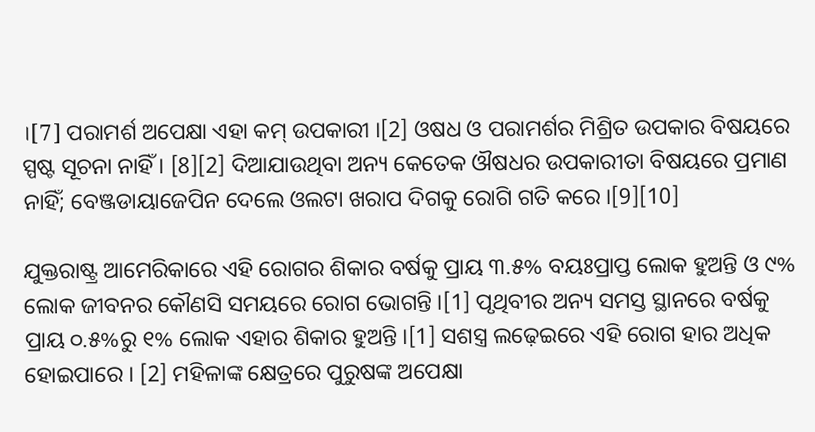।[7] ପରାମର୍ଶ ଅପେକ୍ଷା ଏହା କମ୍ ଉପକାରୀ ।[2] ଓଷଧ ଓ ପରାମର୍ଶର ମିଶ୍ରିତ ଉପକାର ବିଷୟରେ ସ୍ପଷ୍ଟ ସୂଚନା ନାହିଁ । [8][2] ଦିଆଯାଉଥିବା ଅନ୍ୟ କେତେକ ଔଷଧର ଉପକାରୀତା ବିଷୟରେ ପ୍ରମାଣ ନାହିଁ; ବେଞ୍ଜଡାୟାଜେପିନ ଦେଲେ ଓଲଟା ଖରାପ ଦିଗକୁ ରୋଗି ଗତି କରେ ।[9][10]

ଯୁକ୍ତରାଷ୍ଟ୍ର ଆମେରିକାରେ ଏହି ରୋଗର ଶିକାର ବର୍ଷକୁ ପ୍ରାୟ ୩.୫% ବ‌ୟଃପ୍ରାପ୍ତ ଲୋକ ହୁଅନ୍ତି ଓ ୯% ଲୋକ ଜୀବନର କୌଣସି ସମୟରେ ରୋଗ ଭୋଗନ୍ତି ।[1] ପୃଥିବୀର ଅନ୍ୟ ସମସ୍ତ ସ୍ଥାନରେ ବର୍ଷକୁ ପ୍ରାୟ ୦.୫%ରୁ ୧% ଲୋକ ଏହାର ଶିକାର ହୁଅନ୍ତି ।[1] ସଶସ୍ତ୍ର ଲଢ଼େଇରେ ଏହି ରୋଗ ହାର ଅଧିକ ହୋଇପାରେ । [2] ମହିଳାଙ୍କ କ୍ଷେତ୍ରରେ ପୁରୁଷଙ୍କ ଅପେକ୍ଷା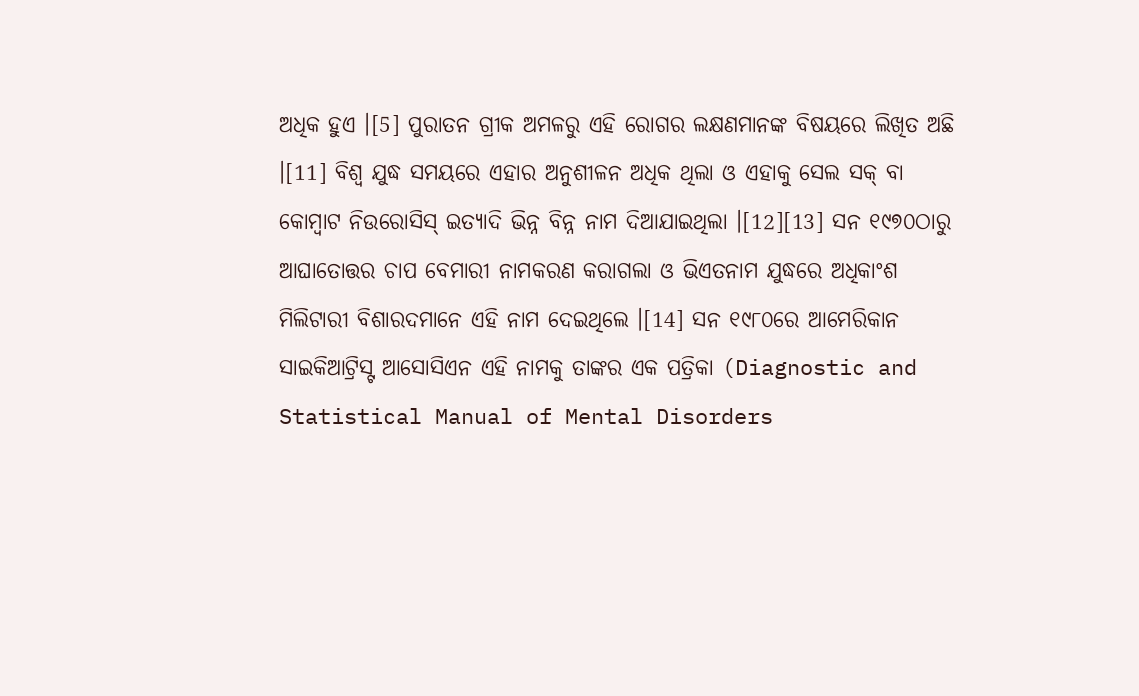ଅଧିକ ହୁଏ ।[5] ପୁରାତନ ଗ୍ରୀକ ଅମଳରୁ ଏହି ରୋଗର ଲକ୍ଷଣମାନଙ୍କ ବିଷୟରେ ଲିଖିତ ଅଛି ।[11] ବିଶ୍ୱ ଯୁଦ୍ଧ ସମୟରେ ଏହାର ଅନୁଶୀଳନ ଅଧିକ ଥିଲା ଓ ଏହାକୁ ସେଲ ସକ୍ ବା କୋମ୍ବାଟ ନିଉରୋସିସ୍ ଇତ୍ୟାଦି ଭିନ୍ନ ବିନ୍ନ ନାମ ଦିଆଯାଇଥିଲା ।[12][13] ସନ ୧୯୭୦ଠାରୁ ଆଘାତୋତ୍ତର ଚାପ ବେମାରୀ ନାମକରଣ କରାଗଲା ଓ ଭିଏତନାମ ଯୁଦ୍ଧରେ ଅଧିକାଂଶ ମିଲିଟାରୀ ବିଶାରଦମାନେ ଏହି ନାମ ଦେଇଥିଲେ ।[14] ସନ ୧୯୮୦ରେ ଆମେରିକାନ ସାଇକିଆଟ୍ରିସ୍ଟ ଆସୋସିଏନ ଏହି ନାମକୁ ତାଙ୍କର ଏକ ପତ୍ରିକା (Diagnostic and Statistical Manual of Mental Disorders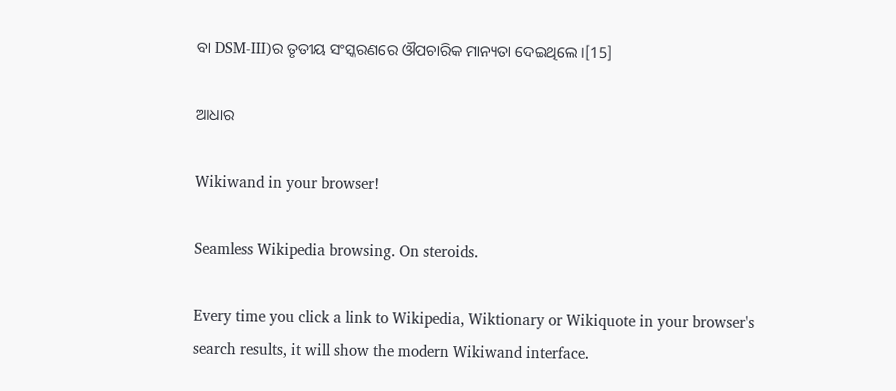ବା DSM-III)ର ତୃତୀୟ ସଂସ୍କରଣରେ ଔପଚାରିକ ମାନ୍ୟତା ଦେଇଥିଲେ ।[15]

ଆଧାର

Wikiwand in your browser!

Seamless Wikipedia browsing. On steroids.

Every time you click a link to Wikipedia, Wiktionary or Wikiquote in your browser's search results, it will show the modern Wikiwand interface.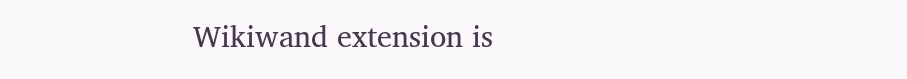Wikiwand extension is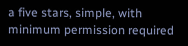a five stars, simple, with minimum permission required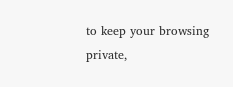to keep your browsing private,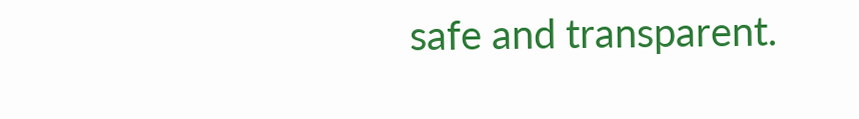safe and transparent.